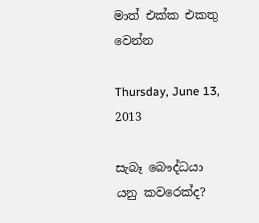මාත් එක්ක එකතු වෙන්න

Thursday, June 13, 2013

සැබෑ බෞද්ධයා යනු කවරෙක්ද?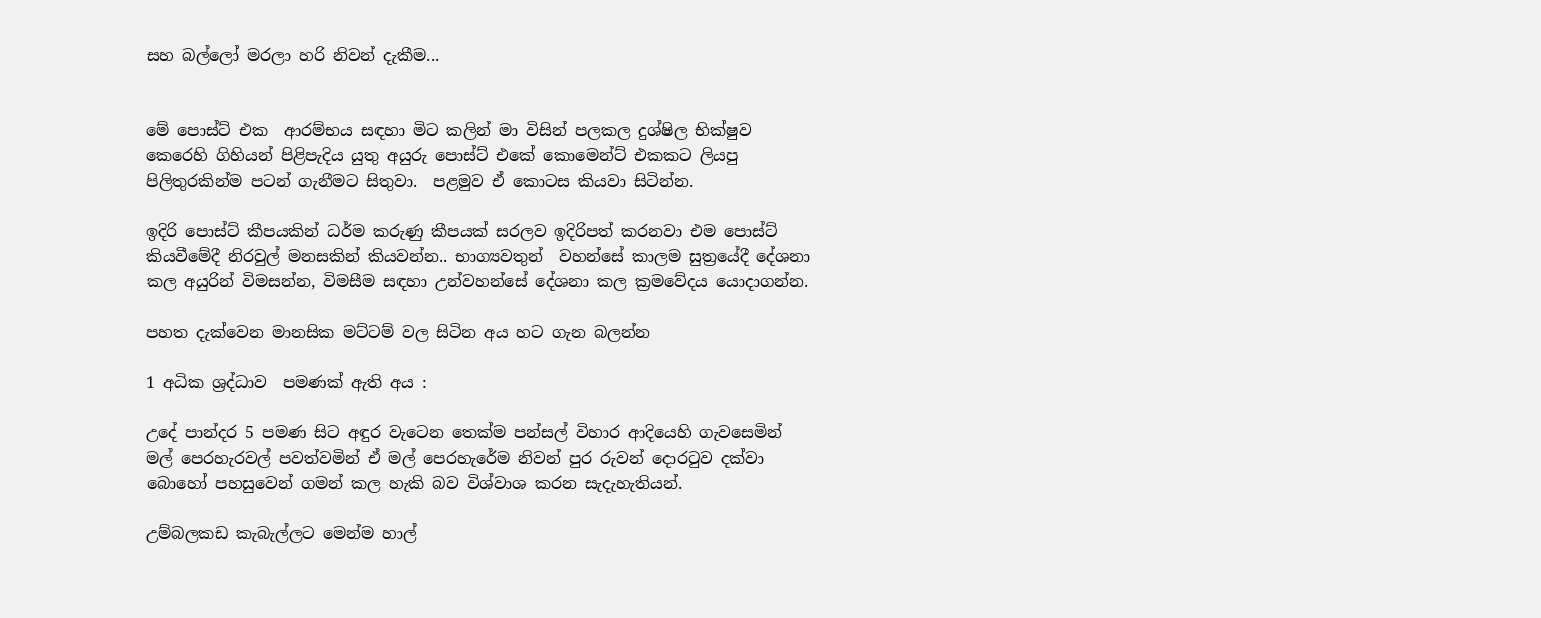සහ බල්ලෝ මරලා හරි නිවන් දැකීම...


මේ පොස්ට් එක  ආරම්භය සඳහා මිට කලින් මා විසින් පලකල දුශ්ෂිල භික්ෂුව කෙරෙහි ගිහියන් පිළිපැදිය යුතු අයුරු පොස්ට් එකේ කොමෙන්ට් එකකට ලියපු පිලිතුරකින්ම පටන් ගැනීමට සිතුවා.  පළමුව ඒ කොටස කියවා සිටින්න.

ඉදිරි පොස්ට් කීපයකින් ධර්ම කරුණු කීපයක් සරලව ඉදිරිපත් කරනවා එම පොස්ට් කියවීමේදී නිරවුල් මනසකින් කියවන්න.. භාග්‍යවතුන්  වහන්සේ කාලම සුත්‍රයේදී දේශනා කල අයුරින් විමසන්න, විමසීම සඳහා උන්වහන්සේ දේශනා කල ක්‍රමවේදය යොදාගන්න.

පහත දැක්වෙන මානසික මට්ටම් වල සිටින අය හට ගැන බලන්න

1 අධික ශ්‍රද්ධාව  පමණක් ඇති අය :

උදේ පාන්දර 5 පමණ සිට අඳුර වැටෙන තෙක්ම පන්සල් විහාර ආදියෙහි ගැවසෙමින් මල් පෙරහැරවල් පවත්වමින් ඒ මල් පෙරහැරේම නිවන් පුර රුවන් දොරටුව දක්වා බොහෝ පහසුවෙන් ගමන් කල හැකි බව විශ්වාශ කරන සැදැහැතියන්.

උම්බලකඩ කැබැල්ලට මෙන්ම හාල්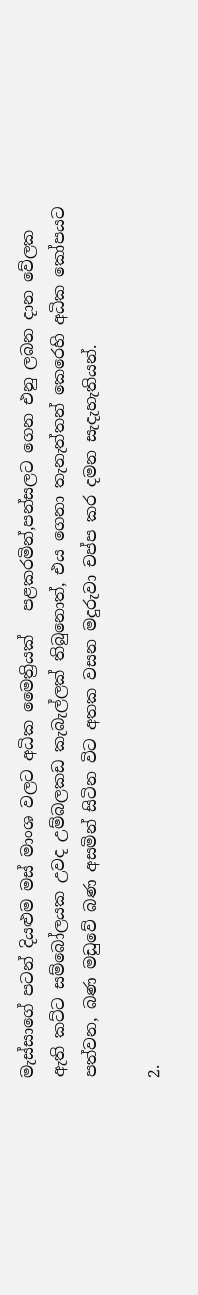මැස්සාගේ පටන් දියළුම මස් මාංශ වලට අධික මෛත්‍රියක්   පළකරමින්,පන්සලට ගෙන එනු ලබන දාන වේලක ඇති කට්ට සම්බෝලයක උවද උම්බලකඩ කැබැල්ලක් තිබුනොත්, එය ගෙනා තැනැත්තන් කෙරෙහි අධික කෝපයට පත්වන, බණ මඩුවේ බණ අසමින් සිටින විට අතක වසන මදුරුවා චප්ප කර දමන සැදැහැතියන්.

2.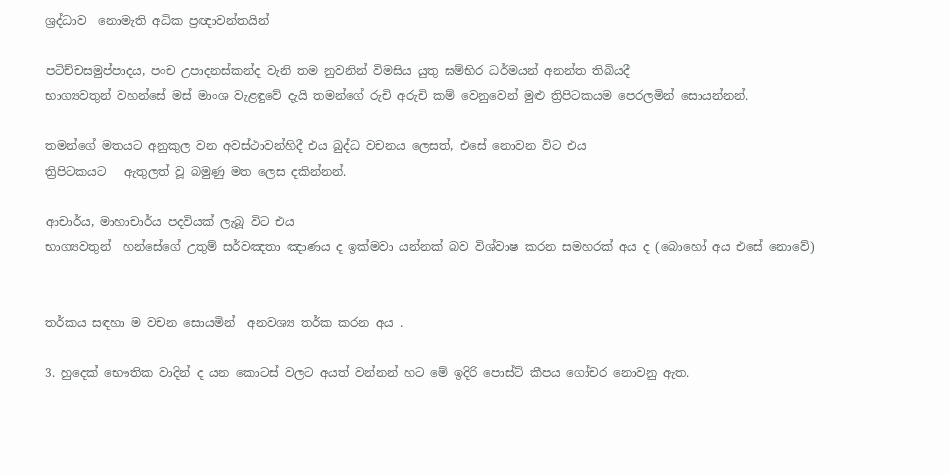ශ්‍රද්ධාව  නොමැති අධික ප්‍රඥාවන්තයින්

පටිච්චසමුප්පාදය, පංච උපාදනස්කන්ද වැනි තම නුවනින් විමසිය යුතු ඝම්භිර ධර්මයන් අනන්ත තිබියදී
භාග්‍යවතුන් වහන්සේ මස් මාංශ වැළඳුවේ දැයි තමන්ගේ රුචි අරුචි කම් වෙනුවෙන් මුළු ත්‍රිපිටකයම පෙරලමින් සොයන්නන්.

තමන්ගේ මතයට අනුකුල වන අවස්ථාවන්හිදී එය බුද්ධ වචනය ලෙසත්, එසේ නොවන විට එය
ත්‍රිපිටකයට   ඇතුලත් වූ බමුණු මත ලෙස දකින්නන්.

ආචාර්ය, මාහාචාර්ය පදවියක් ලැබූ විට එය
භාග්‍යවතුන්  හන්සේගේ උතුම් සර්වඤතා ඤාණය ද ඉක්මවා යන්නක් බව විශ්වාෂ කරන සමහරක් අය ද (බොහෝ අය එසේ නොවේ)


තර්කය සඳහා ම වචන සොයමින්  අනවශ්‍ය තර්ක කරන අය .

3. හුදෙක් භෞතික වාදින් ද යන කොටස් වලට අයත් වන්නන් හට මේ ඉදිරි පොස්ට් කීපය ගෝචර නොවනු ඇත.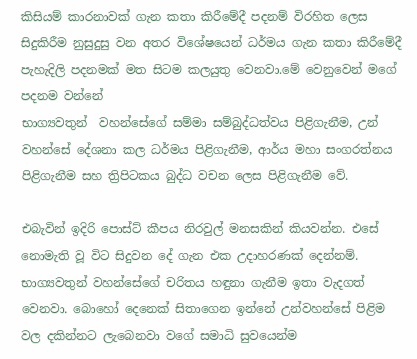කිසියම් කාරනාවක් ගැන කතා කිරීමේදී පදනම් විරහිත ලෙස සිදුකිරීම නුසුදුසු වන අතර විශේෂයෙන් ධර්මය ගැන කතා කිරීමේදී පැහැදිලි පදනමක් මත සිටම කලයුතු වෙනවා.මේ වෙනුවෙන් මගේ පදනම වන්නේ
භාග්‍යවතුන්  වහන්සේගේ සම්මා සම්බුද්ධත්වය පිළිගැනීම, උන් වහන්සේ දේශනා කල ධර්මය පිළිගැනීම, ආර්ය මහා සංගරත්නය පිළිගැනීම සහ ත්‍රිපිටකය බුද්ධ වචන ලෙස පිළිගැනීම වේ.

එබැවින් ඉදිරි පොස්ට් කීපය නිරවුල් මනසකින් කියවන්න. එසේ නොමැති වූ විට සිදුවන දේ ගැන එක උදාහරණක් දෙන්නම්.
භාග්‍යවතුන් වහන්සේගේ චරිතය හඳුනා ගැනීම ඉතා වැදගත් වෙනවා. බොහෝ දෙනෙක් සිතාගෙන ඉන්නේ උන්වහන්සේ පිළිම වල දකින්නට ලැබෙනවා වගේ සමාධි සුවයෙන්ම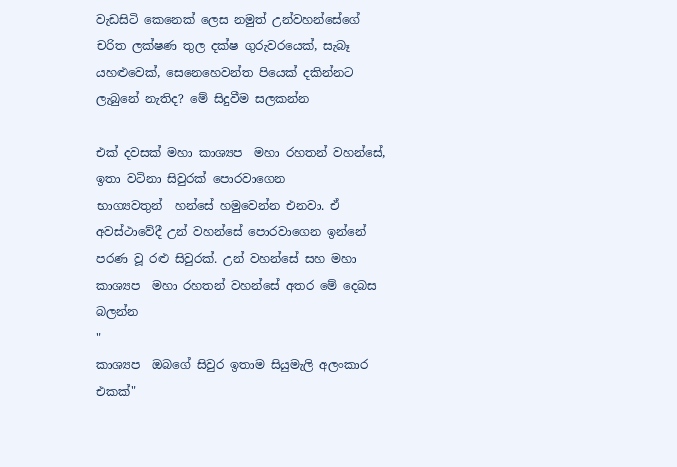වැඩසිටි කෙනෙක් ලෙස නමුත් උන්වහන්සේගේ චරිත ලක්ෂණ තුල දක්ෂ ගුරුවරයෙක්, සැබෑ යහළුවෙක්, සෙනෙහෙවන්ත පියෙක් දකින්නට ලැබුනේ නැතිද? මේ සිදුවීම සලකන්න

එක් දවසක් මහා කාශ්‍යප  මහා රහතන් වහන්සේ, ඉතා වටිනා සිවුරක් පොරවාගෙන
භාග්‍යවතුන්  හන්සේ හමුවෙන්න එනවා. ඒ අවස්ථාවේදී උන් වහන්සේ පොරවාගෙන ඉන්නේ පරණ වූ රළු සිවුරක්. උන් වහන්සේ සහ මහා කාශ්‍යප  මහා රහතන් වහන්සේ අතර මේ දෙබස බලන්න
"
කාශ්‍යප  ඔබගේ සිවුර ඉතාම සියුමැලි අලංකාර එකක්"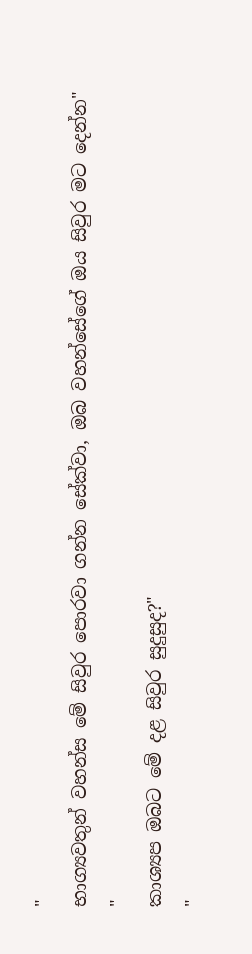"
භාග්‍යවතුන් වහන්ස මේ සිවුර පොරවා ගන්න සේක්වා, ඔබ වහන්සේගේ ඔය සිවුර මට දෙන්න"
"
කාශ්‍යප ඔබට මේ දළ සිවුර සුදුසුද?"
"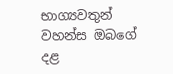භාග්‍යවතුන් වහන්ස ඔබගේ දළ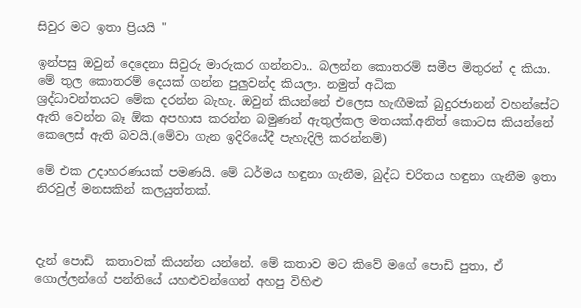සිවුර මට ඉතා ප්‍රියයි "

ඉන්පසු ඔවුන් දෙදෙනා සිවුරු මාරුකර ගන්නවා.. බලන්න කොතරම් සමීප මිතුරන් ද කියා. මේ තුල කොතරම් දෙයක් ගන්න පුලුවන්ද කියලා. නමුත් අධික
ශ්‍රද්ධාවන්තයට මේක දරන්න බැහැ. ඔවුන් කියන්නේ එලෙස හැඟීමක් බුදුරජානන් වහන්සේට ඇති වෙන්න බෑ ඕක අපහාස කරන්න බමුණන් ඇතුල්කල මතයක්.අනිත් කොටස කියන්නේ කෙලෙස් ඇති බවයි.(මේවා ගැන ඉදිරියේදී පැහැදිලි කරන්නම්)

මේ එක උදාහරණයක් පමණයි. මේ ධර්මය හඳුනා ගැනීම, බුද්ධ චරිතය හඳුනා ගැනීම ඉතා නිරවුල් මනසකින් කලයුත්තක්.



දැන් පොඩි  කතාවක් කියන්න යන්නේ. මේ කතාව මට කිවේ මගේ පොඩි පුතා, ඒ ගොල්ලන්ගේ පන්තියේ යහළුවන්ගෙන් අහපු විහිළු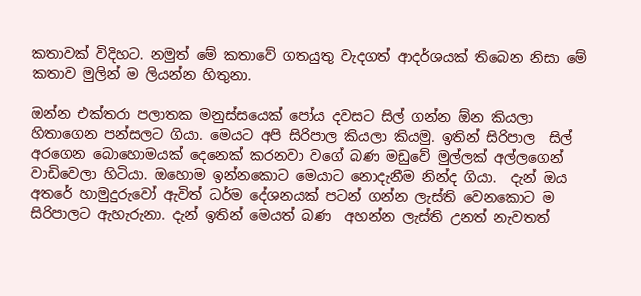කතාවක් විදිහට. නමුත් මේ කතාවේ ගතයුතු වැදගත් ආදර්ශයක් තිබෙන නිසා මේ කතාව මුලින් ම ලියන්න හිතුනා.

ඔන්න එක්තරා පලාතක මනුස්සයෙක් පෝය දවසට සිල් ගන්න ඕන කියලා හිතාගෙන පන්සලට ගියා. මෙයට අපි සිරිපාල කියලා කියමු. ඉතින් සිරිපාල  සිල් අරගෙන බොහොමයක් දෙනෙක් කරනවා වගේ බණ මඩුවේ මුල්ලක් අල්ලගෙන් වාඩිවෙලා හිටියා. ඔහොම ඉන්නකොට මෙයාට නොදැනීම නින්ද ගියා.  දැන් ඔය අතරේ හාමුදුරුවෝ ඇවිත් ධර්ම දේශනයක් පටන් ගන්න ලැස්ති වෙනකොට ම සිරිපාලට ඇහැරුනා. දැන් ඉතින් මෙයත් බණ  අහන්න ලැස්ති උනත් නැවතත්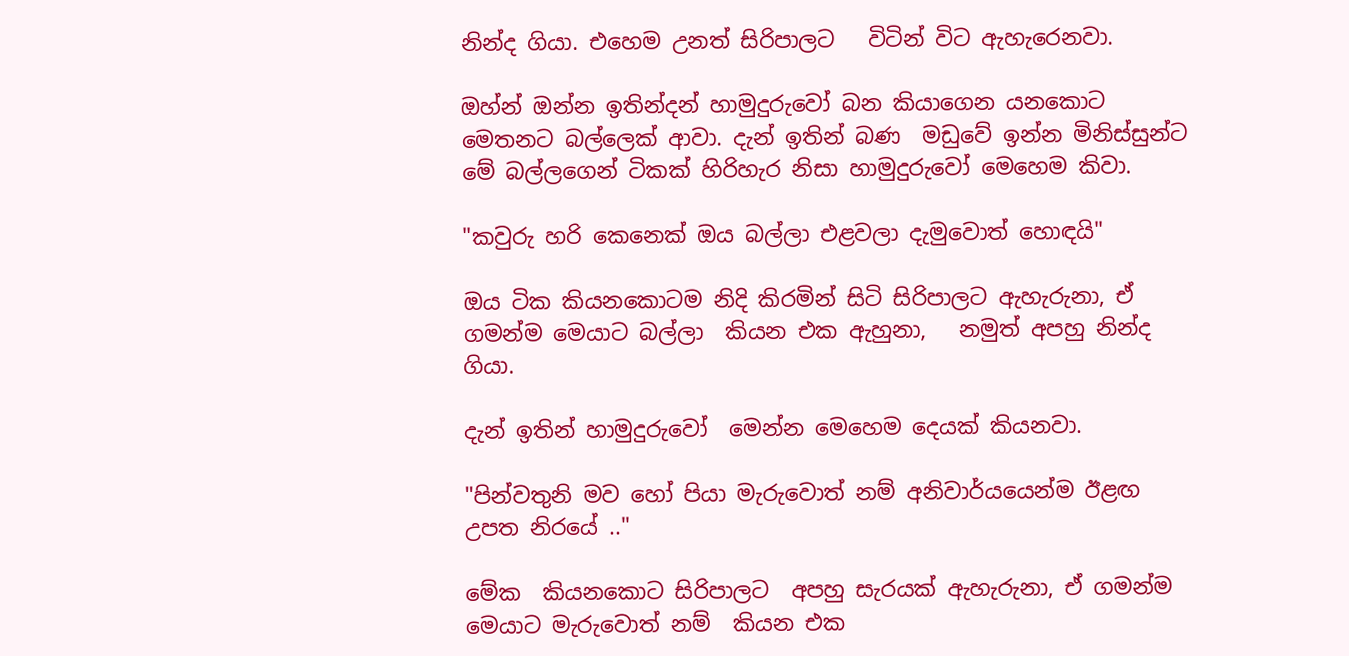නින්ද ගියා. එහෙම උනත් සිරිපාලට   විටින් විට ඇහැරෙනවා.

ඔහ්න් ඔන්න ඉතින්දන් හාමුදුරුවෝ බන කියාගෙන යනකොට මෙතනට බල්ලෙක් ආවා. දැන් ඉතින් බණ  මඩුවේ ඉන්න මිනිස්සුන්ට මේ බල්ලගෙන් ටිකක් හිරිහැර නිසා හාමුදුරුවෝ මෙහෙම කිවා.

"කවුරු හරි කෙනෙක් ඔය බල්ලා එළවලා දැමුවොත් හොඳයි"

ඔය ටික කියනකොටම නිදි කිරමින් සිටි සිරිපාලට ඇහැරුනා, ඒ ගමන්ම මෙයාට බල්ලා  කියන එක ඇහුනා,   නමුත් අපහු නින්ද ගියා.

දැන් ඉතින් හාමුදුරුවෝ  මෙන්න මෙහෙම දෙයක් කියනවා.

"පින්වතුනි මව හෝ පියා මැරුවොත් නම් අනිවාර්යයෙන්ම ඊළඟ උපත නිරයේ .."

මේක  කියනකොට සිරිපාලට  අපහු සැරයක් ඇහැරුනා, ඒ ගමන්ම මෙයාට මැරුවොත් නම්  කියන එක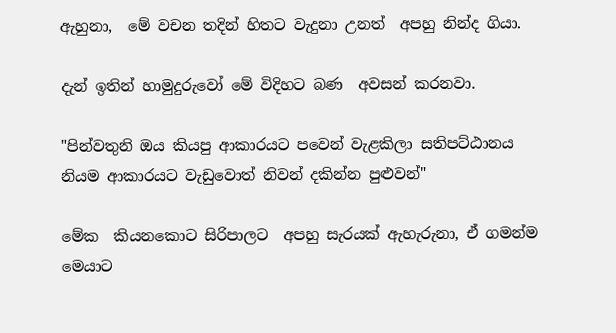ඇහුනා,  මේ වචන තදින් හිතට වැදුනා උනත්  අපහු නින්ද ගියා.

දැන් ඉතින් හාමුදුරුවෝ මේ විදිහට බණ  අවසන් කරනවා.

"පින්වතුනි ඔය කියපු ආකාරයට පවෙන් වැළකිලා සතිපට්ඨානය නියම ආකාරයට වැඩුවොත් නිවන් දකින්න පුළුවන්"

මේක  කියනකොට සිරිපාලට  අපහු සැරයක් ඇහැරුනා, ඒ ගමන්ම මෙයාට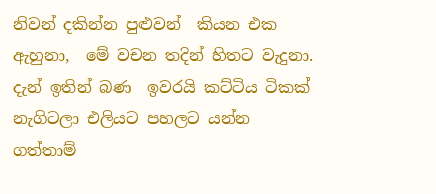නිවන් දකින්න පුළුවන්  කියන එක ඇහුනා,  මේ වචන තදින් හිතට වැදුනා. දැන් ඉතින් බණ  ඉවරයි කට්ටිය ටිකක් නැගිටලා එලියට පහලට යන්න ගත්තාම්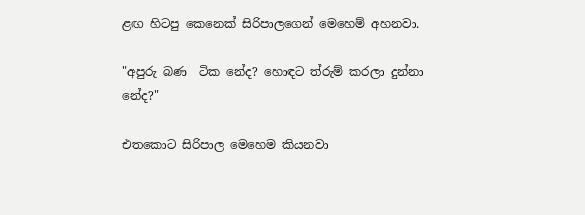ළඟ හිටපු කෙනෙක් සිරිපාලගෙන් මෙහෙම් අහනවා.

"අපුරු බණ  ටික නේද? හොඳට ත්රුම් කරලා දුන්නා නේද?"

එතකොට සිරිපාල මෙහෙම කියනවා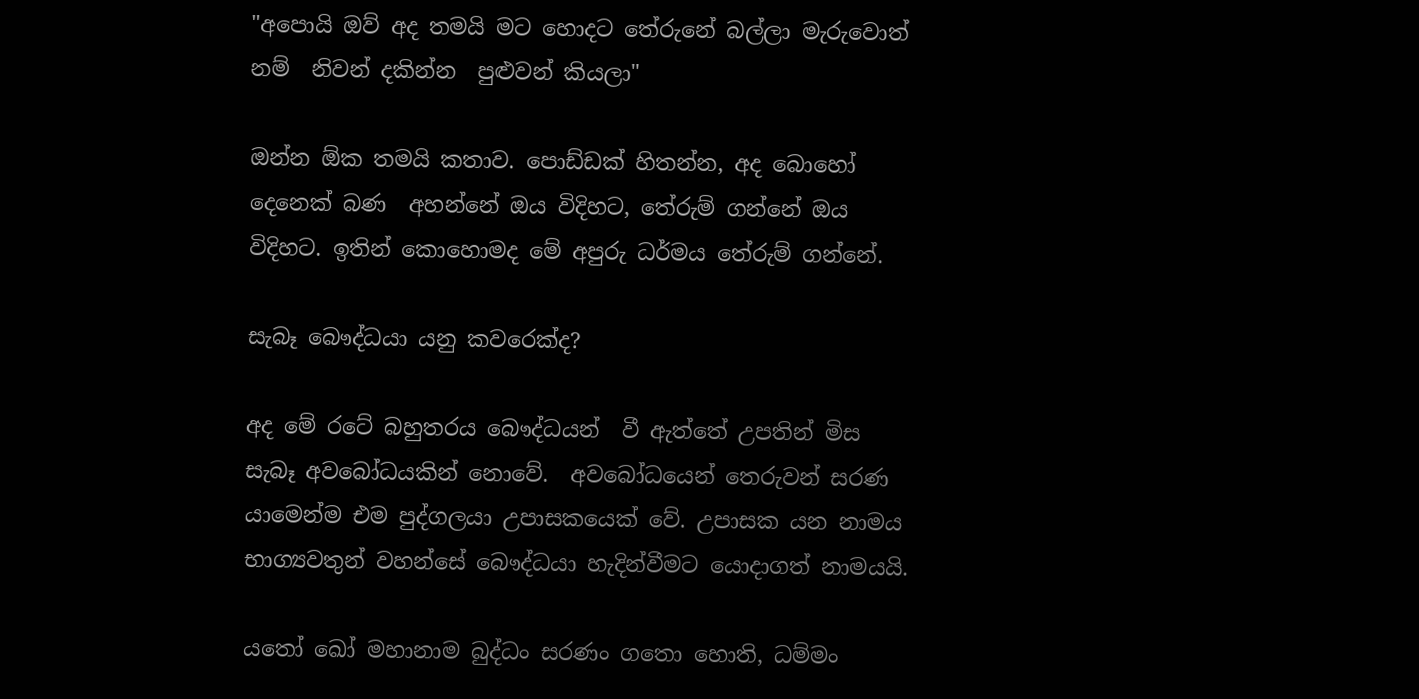"අපොයි ඔව් අද තමයි මට හොදට තේරුනේ බල්ලා මැරුවොත් නම්  නිවන් දකින්න  පුළුවන් කියලා"

ඔන්න ඕක තමයි කතාව. පොඩ්ඩක් හිතන්න, අද බොහෝ දෙනෙක් බණ  අහන්නේ ඔය විදිහට, තේරුම් ගන්නේ ඔය විදිහට. ඉතින් කොහොමද මේ අපුරු ධර්මය තේරුම් ගන්නේ.

සැබෑ බෞද්ධයා යනු කවරෙක්ද?

අද මේ රටේ බහුතරය බෞද්ධයන්  වී ඇත්තේ උපතින් මිස සැබෑ අවබෝධයකින් නොවේ.  අවබෝධයෙන් තෙරුවන් සරණ යාමෙන්ම එම පුද්ගලයා උපාසකයෙක් වේ. උපාසක යන නාමය භාග්‍යවතුන් වහන්සේ බෞද්ධයා හැදින්වීමට යොදාගත් නාමයයි.

යතෝ ඛෝ මහානාම බුද්ධං සරණං ගතො හොති, ධම්මං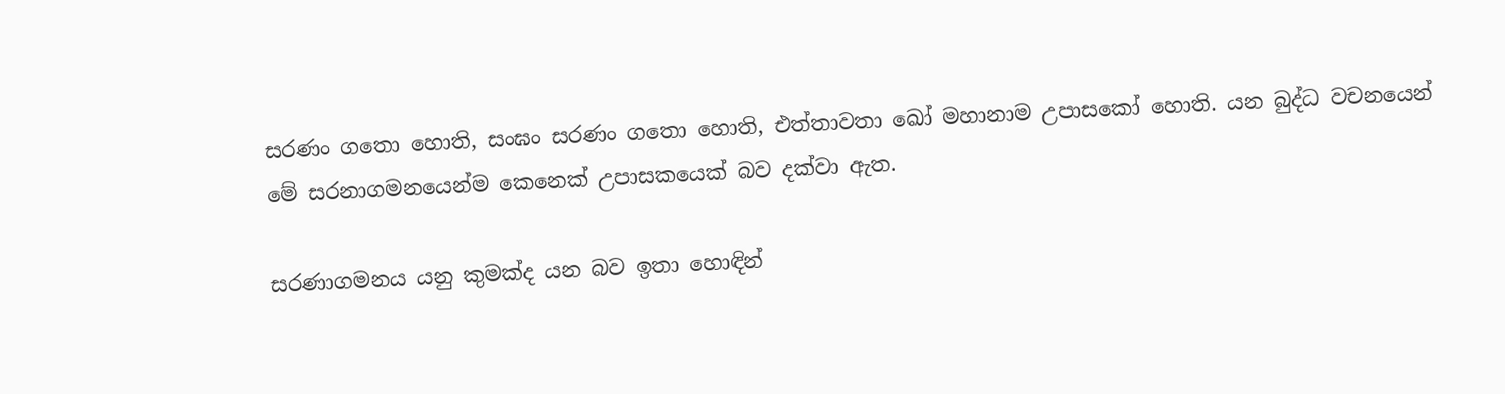සරණං ගතො හොති, සංඝං සරණං ගතො හොති, එත්තාවතා ඛෝ මහානාම උපාසකෝ හොති. යන බුද්ධ වචනයෙන් මේ සරනාගමනයෙන්ම කෙනෙක් උපාසකයෙක් බව දක්වා ඇත.

සරණාගමනය යනු කුමක්ද යන බව ඉතා හොඳින්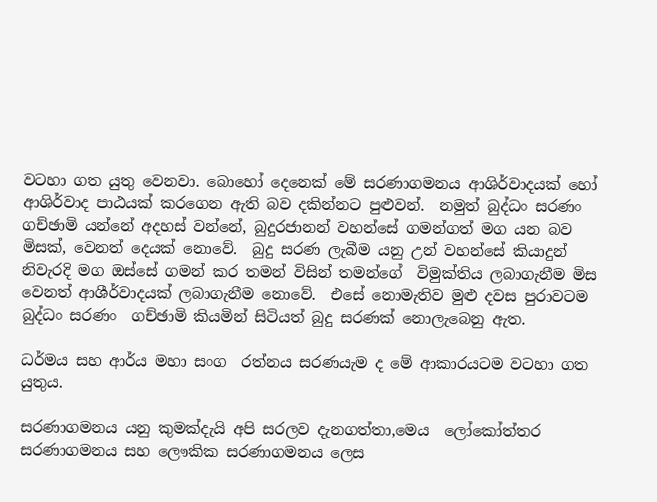වටහා ගත යුතු වෙනවා. බොහෝ දෙනෙක් මේ සරණාගමනය ආශිර්වාදයක් හෝ ආශිර්වාද පාඨයක් කරගෙන ඇති බව දකින්නට පුළුවන්.  නමුත් බුද්ධං සරණං  ගච්ඡාමි යන්නේ අදහස් වන්නේ, බුදුරජානන් වහන්සේ ගමන්ගත් මග යන බව මිසක්, වෙනත් දෙයක් නොවේ.  බුදු සරණ ලැබීම යනු උන් වහන්සේ කියාදුන් නිවැරදි මග ඔස්සේ ගමන් කර තමන් විසින් තමන්ගේ  විමුක්තිය ලබාගැනීම මිස වෙනත් ආශීර්වාදයක් ලබාගැනීම නොවේ.  එසේ නොමැතිව මුළු දවස පුරාවටම බුද්ධං සරණං  ගච්ඡාමි කියමින් සිටියත් බුදු සරණක් නොලැබෙනු ඇත.

ධර්මය සහ ආර්ය මහා සංග  රත්නය සරණයැම ද මේ ආකාරයටම වටහා ගත යුතුය.

සරණාගමනය යනු කුමක්දැයි අපි සරලව දැනගත්තා,මෙය  ලෝකෝත්තර සරණාගමනය සහ ලෞකික සරණාගමනය ලෙස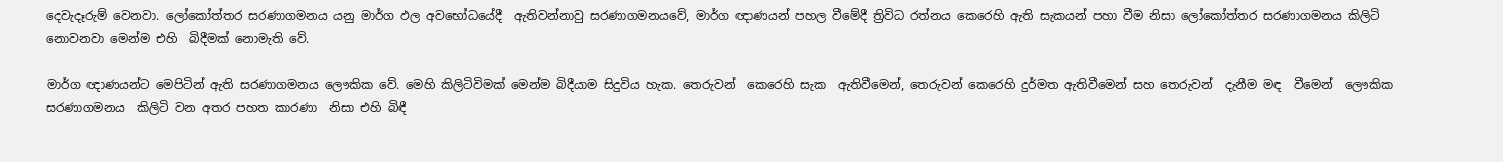දෙවැදෑරුම් වෙනවා. ලෝකෝත්තර සරණාගමනය යනු මාර්ග ඵල අවභෝධයේදී  ඇතිවන්නාවු සරණාගමනයවේ, මාර්ග ඥාණයන් පහල වීමේදී ත්‍රිවිධ රත්නය කෙරෙහි ඇති සැකයන් පහා වීම නිසා ලෝකෝත්තර සරණාගමනය කිලිටි නොවනවා මෙන්ම එහි  බිදීමක් නොමැති වේ.

මාර්ග ඥාණයන්ට මෙපිටින් ඇති සරණාගමනය ලෞකික වේ. මෙහි කිලිටිවිමක් මෙන්ම බිදීයාම සිදුවිය හැක. තෙරුවන්  කෙරෙහි සැක  ඇතිවීමෙන්, තෙරුවන් කෙරෙහි දුර්මත ඇතිවීමෙන් සහ තෙරුවන්  දැනීම මඳ  වීමෙන්  ලෞකික සරණාගමනය  කිලිටි වන අතර පහත කාරණා  නිසා එහි බිඳී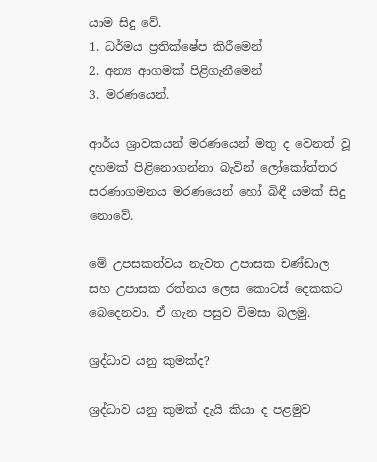යාම සිදු වේ.
1. ධර්මය ප්‍රතික්ෂේප කිරීමෙන්
2. අන්‍ය ආගමක් පිළිගැනීමෙන්
3. මරණයෙන්.

ආර්ය ශ්‍රාවකයන් මරණයෙන් මතු ද වෙනත් වූ දහමක් පිළිනොගන්නා බැවින් ලෝකෝත්තර සරණාගමනය මරණයෙන් හෝ බිඳී යමක් සිදු නොවේ.

මේ උපසකත්වය නැවත උපාසක චණ්ඩාල  සහ උපාසක රත්නය ලෙස කොටස් දෙකකට බෙදෙනවා. ඒ ගැන පසුව විමසා බලමු.

ශ්‍රද්ධාව යනු කුමක්ද?

ශ්‍රද්ධාව යනු කුමක් දැයි කියා ද පළමුව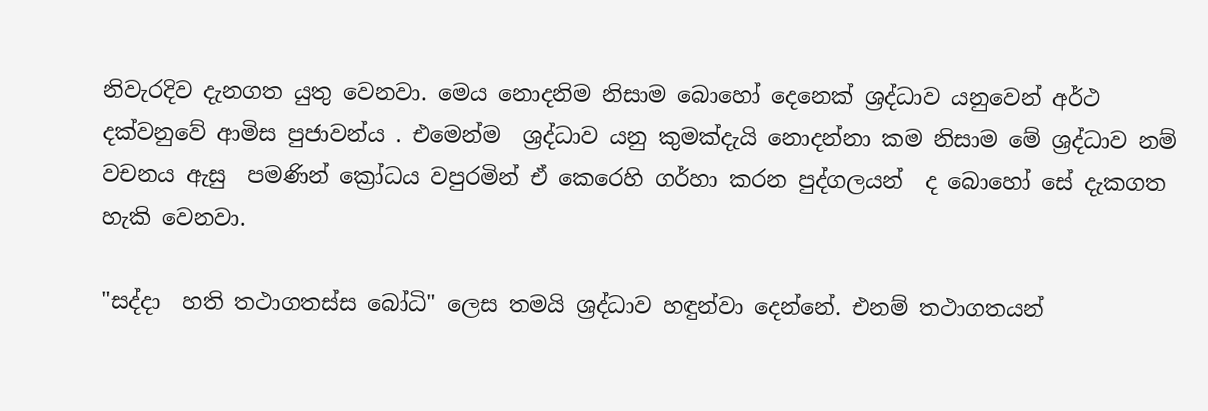නිවැරදිව දැනගත යුතු වෙනවා. මෙය නොදනිම නිසාම බොහෝ දෙනෙක් ශ්‍රද්ධාව යනුවෙන් අර්ථ දක්වනුවේ ආමිස පුජාවන්ය . එමෙන්ම  ශ්‍රද්ධාව යනු කුමක්දැයි නොදන්නා කම නිසාම මේ ශ්‍රද්ධාව නම් වචනය ඇසු  පමණින් ක්‍රෝධය වපුරමින් ඒ කෙරෙහි ගර්හා කරන පුද්ගලයන්  ද බොහෝ සේ දැකගත හැකි වෙනවා.

"සද්දා  හති තථාගතස්ස බෝධි" ලෙස තමයි ශ්‍රද්ධාව හඳුන්වා දෙන්නේ. එනම් තථාගතයන්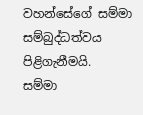වහන්සේගේ සම්මා සම්බුද්ධත්වය පිළිගැනීමයි.  සම්මා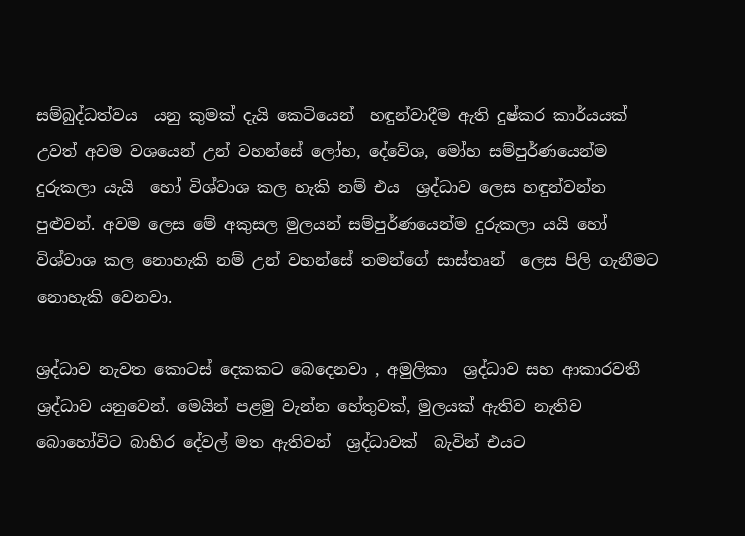සම්බුද්ධත්වය  යනු කුමක් දැයි කෙටියෙන්  හඳුන්වාදීම ඇති දුෂ්කර කාර්යයක් උවත් අවම වශයෙන් උන් වහන්සේ ලෝභ, දේවේශ, මෝහ සම්පුර්ණයෙන්ම දුරුකලා යැයි  හෝ විශ්වාශ කල හැකි නම් එය  ශ්‍රද්ධාව ලෙස හඳුන්වන්න පුළුවන්. අවම ලෙස මේ අකුසල මුලයන් සම්පුර්ණයෙන්ම දුරුකලා යයි හෝ විශ්වාශ කල නොහැකි නම් උන් වහන්සේ තමන්ගේ සාස්තෘන්  ලෙස පිලි ගැනීමට නොහැකි වෙනවා.

ශ්‍රද්ධාව නැවත කොටස් දෙකකට බෙදෙනවා , අමුලිකා  ශ්‍රද්ධාව සහ ආකාරවතී  ශ්‍රද්ධාව යනුවෙන්. මෙයින් පළමු වැන්න හේතුවක්, මුලයක් ඇතිව නැතිව බොහෝවිට බාහිර දේවල් මත ඇතිවන්  ශ්‍රද්ධාවක්  බැවින් එයට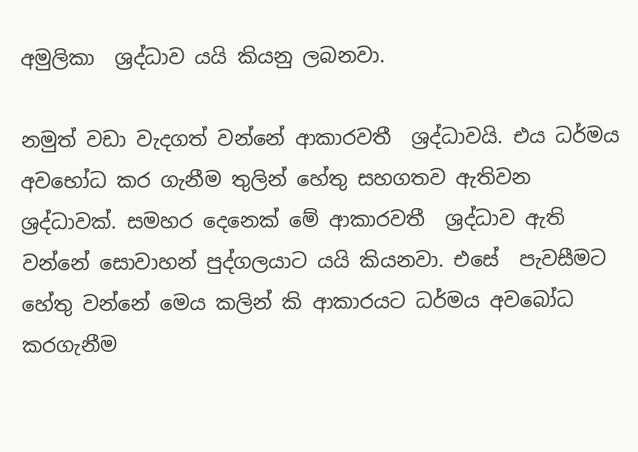අමුලිකා  ශ්‍රද්ධාව යයි කියනු ලබනවා.

නමුත් වඩා වැදගත් වන්නේ ආකාරවතී  ශ්‍රද්ධාවයි. එය ධර්මය අවභෝධ කර ගැනීම තුලින් හේතු සහගතව ඇතිවන  ශ්‍රද්ධාවක්. සමහර දෙනෙක් මේ ආකාරවතී  ශ්‍රද්ධාව ඇති වන්නේ සොවාහන් පුද්ගලයාට යයි කියනවා. එසේ  පැවසීමට හේතු වන්නේ මෙය කලින් කි ආකාරයට ධර්මය අවබෝධ කරගැනීම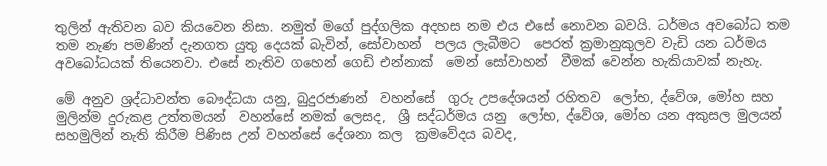තුලින් ඇතිවන බව කියවෙන නිසා. නමුත් මගේ පුද්ගලික අදහස නම එය එසේ නොවන බවයි. ධර්මය අවබෝධ තම තම නැණ පමණින් දැනගත යුතු දෙයක් බැවින්, සෝවාහන්  පලය ලැබීමට  පෙරත් ක්‍රමානුකුලව වැඩි යන ධර්මය අවබෝධයක් තියෙනවා. එසේ නැතිව ගහෙන් ගෙඩි එන්නාක්  මෙන් සෝවාහන්  වීමක් වෙන්න හැකියාවක් නැහැ.

මේ අනුව ශ්‍රද්ධාවන්ත බෞද්ධයා යනු, බුදුරජාණන්  වහන්සේ  ගුරු උපදේශයන් රහිතව  ලෝභ, ද්වේශ, මෝහ සහ මුලින්ම දුරුකළ උත්තමයන්  වහන්සේ නමක් ලෙසද,  ශ්‍රී සද්ධර්මය යනු  ලෝභ, ද්වේශ, මෝහ යන අකුසල මුලයන් සහමුලින් නැති කිරීම පිණිස උන් වහන්සේ දේශනා කල  ක්‍රමවේදය බවද,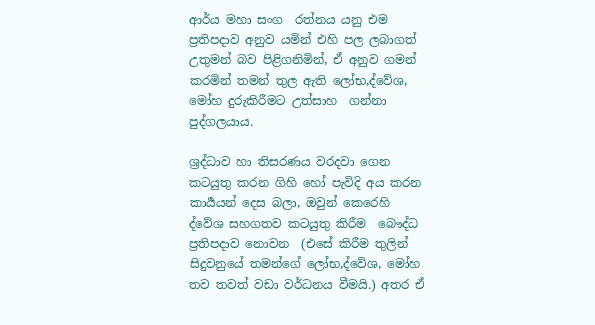ආර්ය මහා සංග  රත්නය යනු එම ප්‍රතිපදාව අනුව යමින් එහි පල ලබාගත් උතුමන් බව පිළිගනිමින්, ඒ අනුව ගමන් කරමින් තමන් තුල ඇති ලෝභ,ද්වේශ, මෝහ දුරුකිරීමට උත්සාහ  ගන්නා පුද්ගලයාය.

ශ්‍රද්ධාව හා තිසරණය වරදවා ගෙන කටයුතු කරන ගිහි හෝ පැවිදි අය කරන කාර්‍යයන් දෙස බලා, ඔවුන් කෙරෙහි ද්වේශ සහගතව කටයුතු කිරීම  බෞද්ධ ප්‍රතිපදාව නොවන  (එසේ කිරීම තුලින් සිදුවනුයේ තමන්ගේ ලෝභ,ද්වේශ, මෝහ  තව තවත් වඩා වර්ධනය වීමයි.) අතර ඒ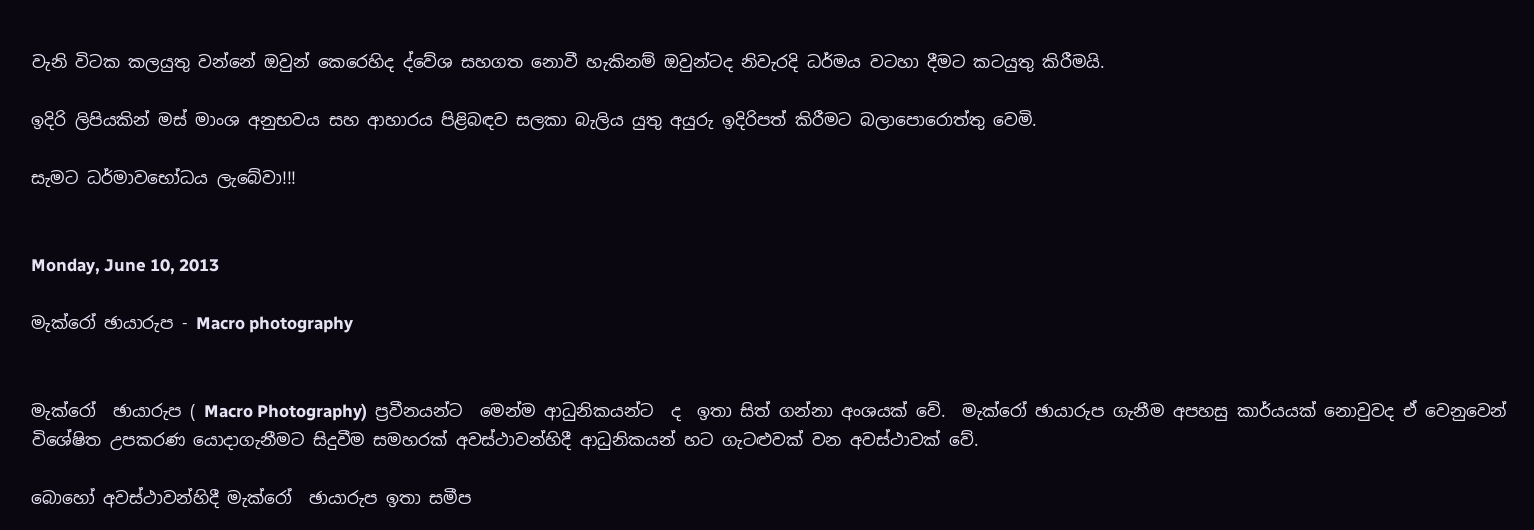වැනි විටක කලයුතු වන්නේ ඔවුන් කෙරෙහිද ද්වේශ සහගත නොවී හැකිනම් ඔවුන්ටද නිවැරදි ධර්මය වටහා දීමට කටයුතු කිරීමයි.

ඉදිරි ලිපියකින් මස් මාංශ අනුභවය සහ ආහාරය පිළිබඳව සලකා බැලිය යුතු අයුරු ඉදිරිපත් කිරීමට බලාපොරොත්තු වෙමි.

සැමට ධර්මාවභෝධය ලැබේවා!!!


Monday, June 10, 2013

මැක්රෝ ඡායාරුප - Macro photography


මැක්රෝ  ඡායාරුප ( Macro Photography)  ප්‍රවීනයන්ට  මෙන්ම ආධුනිකයන්ට  ද  ඉතා සිත් ගන්නා අංශයක් වේ.  මැක්රෝ ඡායාරුප ගැනීම අපහසු කාර්යයක් නොවුවද ඒ වෙනුවෙන් විශේෂිත උපකරණ යොදාගැනීමට සිදුවීම සමහරක් අවස්ථාවන්හිදී ආධුනිකයන් හට ගැටළුවක් වන අවස්ථාවක් වේ.

බොහෝ අවස්ථාවන්හිදී මැක්රෝ  ඡායාරුප ඉතා සමීප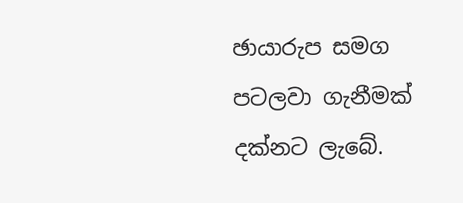ඡායාරුප සමග පටලවා ගැනීමක්  දක්නට ලැබේ.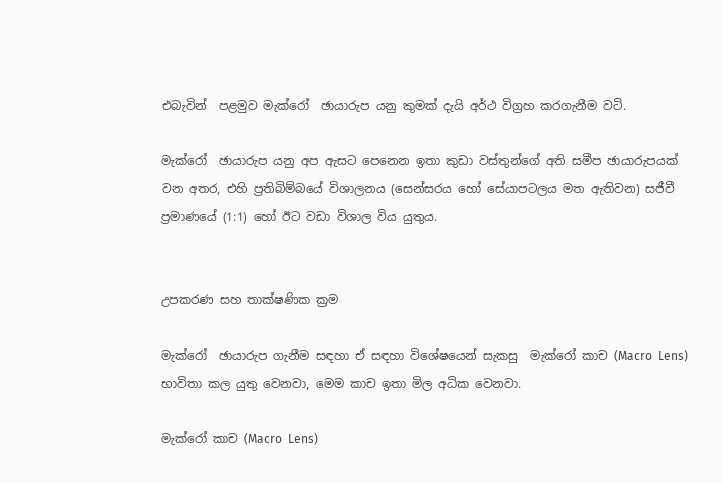එබැවින්  පළමුව මැක්රෝ  ඡායාරුප යනු කුමක් දැයි අර්ථ විග්‍රහ කරගැනීම වටි.

මැක්රෝ  ඡායාරුප යනු අප ඇසට පෙනෙන ඉතා කුඩා වස්තුන්ගේ අති සමීප ඡායාරුපයක් වන අතර, එහි ප්‍රතිබිම්බයේ විශාලනය (සෙන්සරය හෝ සේයාපටලය මත ඇතිවන) සජීවී ප්‍රමාණයේ (1:1) හෝ ඊට වඩා විශාල විය යුතුය.


උපකරණ සහ තාක්ෂණික ක්‍රම

මැක්රෝ  ඡායාරුප ගැනීම සඳහා ඒ සඳහා විශේෂයෙන් සැකසු  මැක්රෝ කාච (Macro  Lens) භාවිතා කල යුතු වෙනවා, මෙම කාච ඉතා මිල අධික වෙනවා.

මැක්රෝ කාච (Macro  Lens)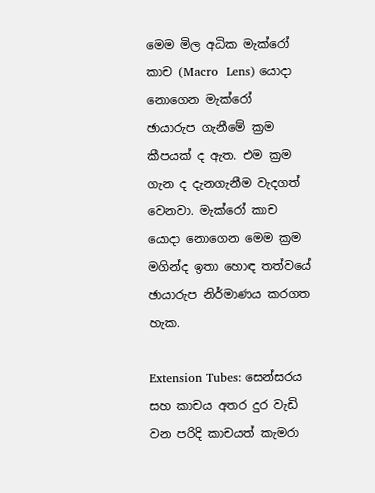මෙම මිල අධික මැක්රෝ කාච (Macro  Lens) යොදා නොගෙන මැක්රෝ  ඡායාරුප ගැනීමේ ක්‍රම කීපයක් ද ඇත. එම ක්‍රම ගැන ද දැනගැනීම වැදගත් වෙනවා. මැක්රෝ කාච යොදා නොගෙන මෙම ක්‍රම මගින්ද ඉතා හොඳ තත්වයේ ඡායාරුප නිර්මාණය කරගත හැක.

Extension Tubes: සෙන්සරය සහ කාචය අතර දුර වැඩි වන පරිදි කාචයත් කැමරා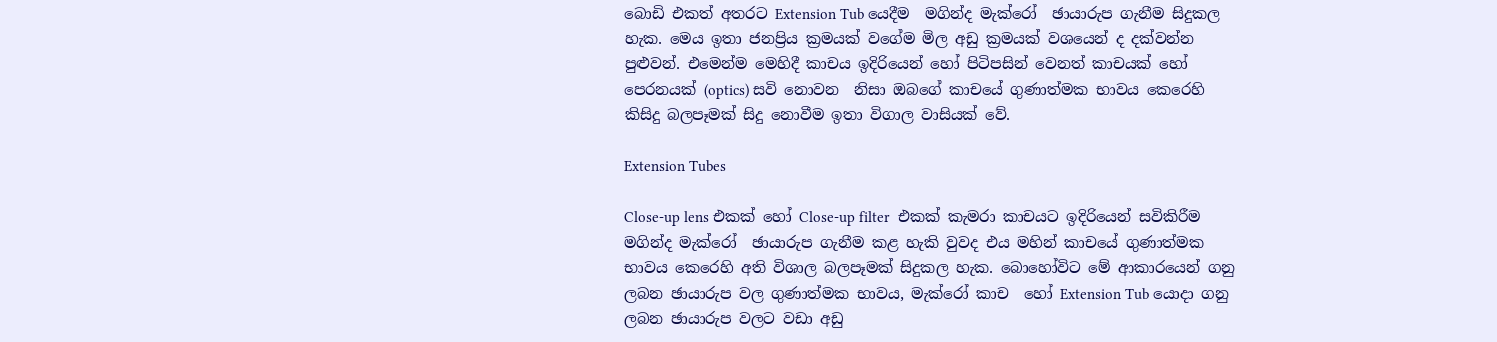බොඩි එකත් අතරට Extension Tub යෙදීම  මගින්ද මැක්රෝ  ඡායාරුප ගැනීම සිදුකල හැක. මෙය ඉතා ජනප්‍රිය ක්‍රමයක් වගේම මිල අඩු ක්‍රමයක් වශයෙන් ද දක්වන්න පුළුවන්. එමෙන්ම මෙහිදී කාචය ඉදිරියෙන් හෝ පිටිපසින් වෙනත් කාචයක් හෝ පෙරනයක් (optics) සවි නොවන  නිසා ඔබගේ කාචයේ ගුණාත්මක භාවය කෙරෙහි කිසිදු බලපෑමක් සිදු නොවීම ඉතා විගාල වාසියක් වේ.

Extension Tubes

Close-up lens එකක් හෝ Close-up filter  එකක් කැමරා කාචයට ඉදිරියෙන් සවිකිරීම මගින්ද මැක්රෝ  ඡායාරුප ගැනීම කළ හැකි වුවද එය මහින් කාචයේ ගුණාත්මක භාවය කෙරෙහි අති විශාල බලපෑමක් සිදුකල හැක. බොහෝවිට මේ ආකාරයෙන් ගනු ලබන ඡායාරුප වල ගුණාත්මක භාවය, මැක්රෝ කාච  හෝ Extension Tub යොදා ගනු ලබන ඡායාරුප වලට වඩා අඩු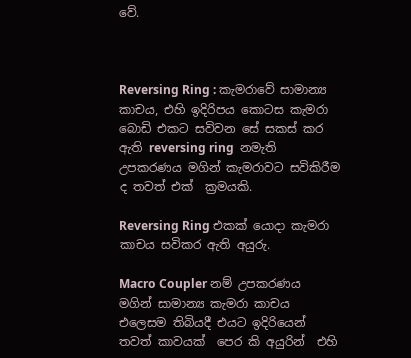වේ.



Reversing Ring : කැමරාවේ සාමාන්‍ය කාචය, එහි ඉදිරිපය කොටස කැමරා බොඩි එකට සවිවන සේ සකස් කර ඇති reversing ring  නමැති උපකරණය මගින් කැමරාවට සවිකිරීම ද තවත් එක්  ක්‍රමයකි.

Reversing Ring එකක් යොදා කැමරා කාචය සවිකර ඇති අයුරු.

Macro Coupler නම් උපකරණය මගින් සාමාන්‍ය කැමරා කාචය එලෙසම තිබියදී එයට ඉදිරියෙන් තවත් කාවයක්  පෙර කි අයුරින්  එහි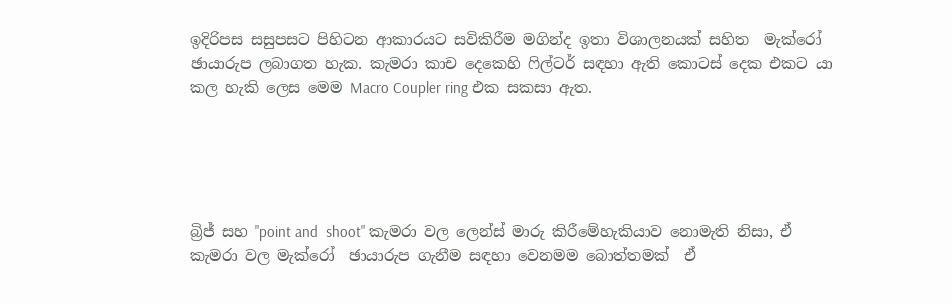ඉදිරිපස සසුපසට පිහිටන ආකාරයට සවිකිරීම මගින්ද ඉතා විශාලනයක් සහිත  මැක්රෝ  ඡායාරුප ලබාගත හැක. කැමරා කාච දෙකෙහි ෆිල්ටර් සඳහා ඇති කොටස් දෙක එකට යා කල හැකි ලෙස මෙම Macro Coupler ring එක සකසා ඇත.





බ්‍රිජ් සහ "point and  shoot" කැමරා වල ලෙන්ස් මාරු කිරීමේහැකියාව නොමැති නිසා, ඒ කැමරා වල මැක්රෝ  ඡායාරුප ගැනීම සඳහා වෙනමම බොත්තමක්  ඒ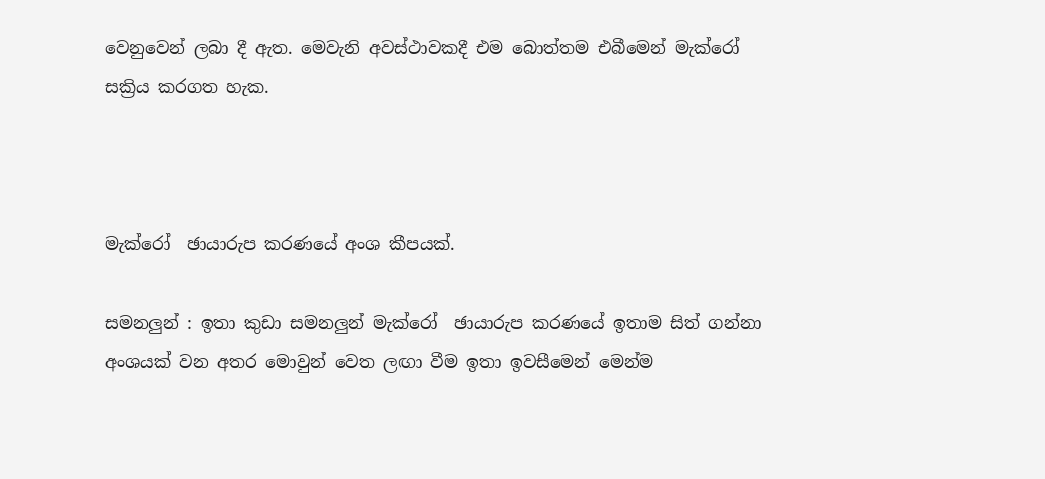වෙනුවෙන් ලබා දී ඇත. මෙවැනි අවස්ථාවකදී එම බොත්තම එබීමෙන් මැක්රෝ සක්‍රිය කරගත හැක.



මැක්රෝ  ඡායාරුප කරණයේ අංශ කීපයක්.

සමනලුන් : ඉතා කුඩා සමනලුන් මැක්රෝ  ඡායාරුප කරණයේ ඉතාම සිත් ගන්නා  අංශයක් වන අතර මොවුන් වෙත ලඟා වීම ඉතා ඉවසීමෙන් මෙන්ම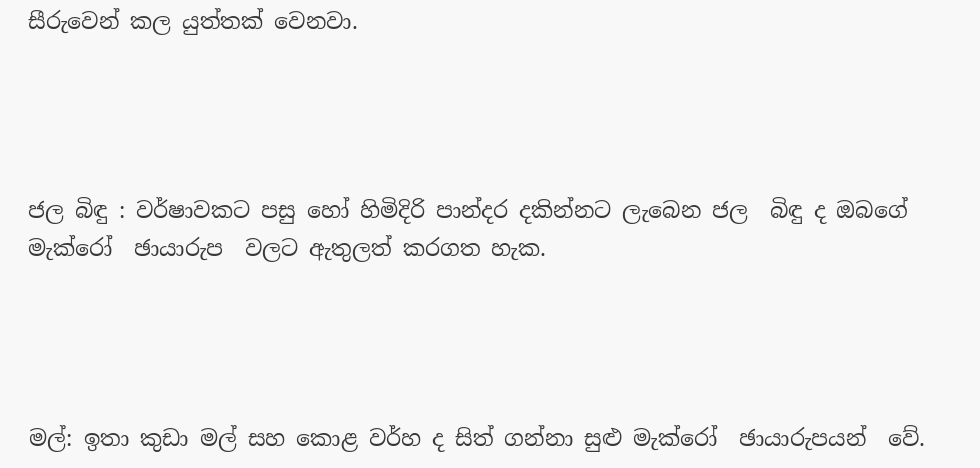සීරුවෙන් කල යුත්තක් වෙනවා.




ජල බිඳු : වර්ෂාවකට පසු හෝ හිමිදිරි පාන්දර දකින්නට ලැබෙන ජල  බිඳු ද ඔබගේ මැක්රෝ  ඡායාරුප  වලට ඇතුලත් කරගත හැක.




මල්: ඉතා කුඩා මල් සහ කොළ වර්හ ද සිත් ගන්නා සුළු මැක්රෝ  ඡායාරුපයන්  වේ.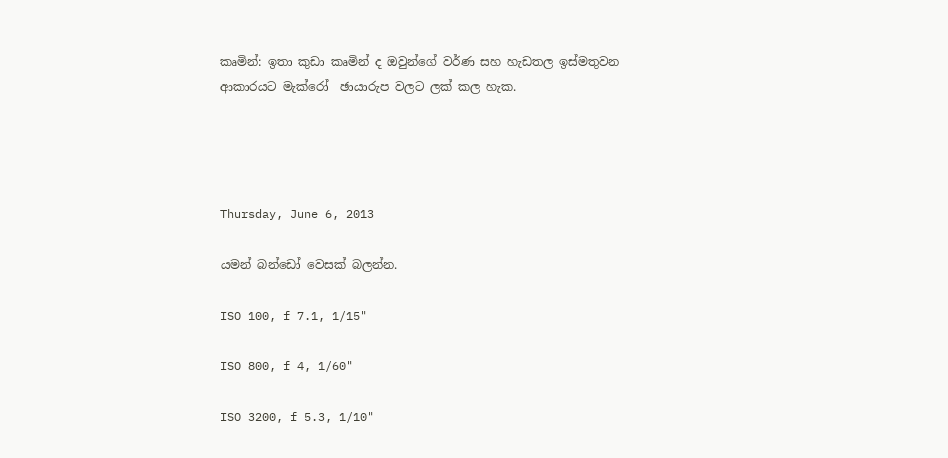කෘමින්: ඉතා කුඩා කෘමින් ද ඔවුන්ගේ වර්ණ සහ හැඩතල ඉස්මතුවන ආකාරයට මැක්රෝ  ඡායාරුප වලට ලක් කල හැක.




Thursday, June 6, 2013

යමන් බන්ඩෝ වෙසක් බලන්න.

ISO 100, f 7.1, 1/15"

ISO 800, f 4, 1/60"

ISO 3200, f 5.3, 1/10"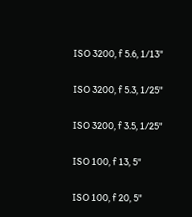ISO 3200, f 5.6, 1/13"

ISO 3200, f 5.3, 1/25"

ISO 3200, f 3.5, 1/25"

ISO 100, f 13, 5"

ISO 100, f 20, 5"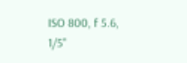ISO 800, f 5.6, 1/5"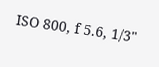ISO 800, f 5.6, 1/3"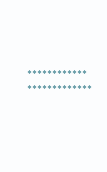************ *************